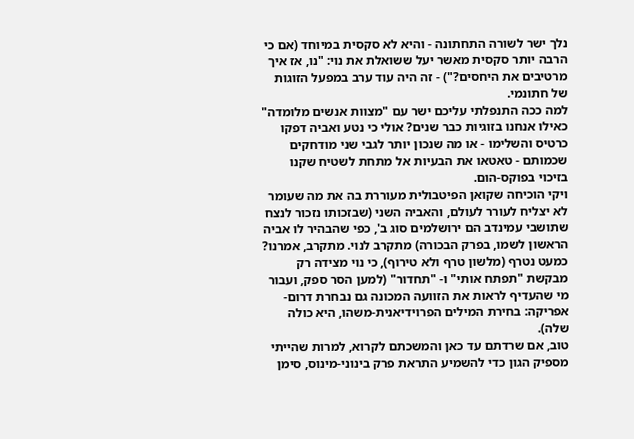נלך ישר לשורה התחתונה - והיא לא סקסית במיוחד (אם כי הרבה יותר סקסית מאשר יעל ששואלת את נוי: "נו, אז איך מרטיבים את היחסים?") - זה היה עוד ערב במפעל הזוגות של חתונמי.
למה ככה התנפלתי עליכם ישר עם "מצוות אנשים מלומדה" כאילו אנחנו בזוגיות כבר שנים? אולי כי נטע ואביה דפקו כרטיס והשלימו - או מה שנכון יותר לגבי שני מודחקים שכמותם - טאטאו את הבעיות אל מתחת לשטיח שקנו בזיכוי בפוקס-הום.
ויקי הוכיחה שקואן הפיטבולית מעוררת בה את מה שעומר לא יצליח לעורר לעולם, והאביה השני (שבזכותו נזכור לנצח שתושבי עמינדב הם ירושלמים סוג ב', כפי שהבהיר לו אביה הראשון לשמו, בפרק הבכורה) מתקרב לנוי. מתקרב, אמרנו? כמעט נטרף (מלשון טרף ולא טירוף), כי נוי מצידה רק מבקשת "תפתח אותי" ו- "תחדור" (למען הסר ספק, ועבור מי שהעדיף לראות את הזוועה המכונה גם נבחרת דרום-אפריקה: בחירת המילים הפרוידיאנית-משהו, היא כולה שלה).
טוב, אם שרדתם עד כאן והמשכתם לקרוא, למרות שהייתי מספיק הגון כדי להשמיע התראת פרק בינוני-מינוס, סימן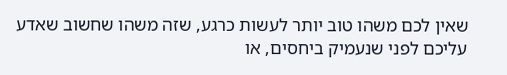שאין לכם משהו טוב יותר לעשות כרגע, שזה משהו שחשוב שאדע עליכם לפני שנעמיק ביחסים, או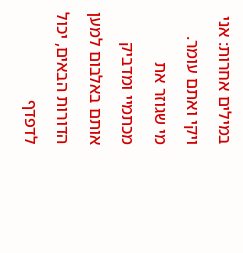במילים אחרות: אני ויקי ואתם עומר.
מי שגוזר את מכתמיי ומדביק אותם באלבום למען הדורות הבאים, יכול לדפדף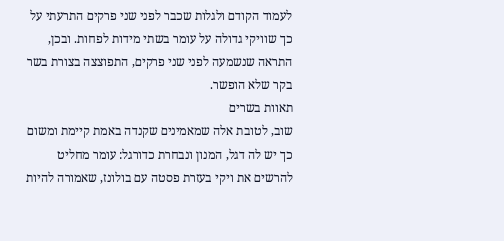לעמוד הקודם ולגלות שכבר לפני שני פרקים התרעתי על כך שוויקי גדולה על עומר בשתי מידות לפחות. ובכן, התראה שנשמעה לפני שני פרקים, התפוצצה בצורת בשר בקר שלא הופשר.
תאוות בשרים
שוב, לטובת אלה שמאמינים שקנדה באמת קיימת ומשום כך יש לה דגל, המנון ונבחרת כדורגל: עומר מחליט להרשים את ויקי בעזרת פסטה עם בולונז, שאמורה להיות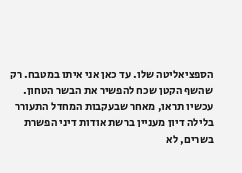הספציאליטה שלו. עד כאן אני איתו במטבח. רק שהשף הקטן שכח להפשיר את הבשר הטחון.
עכשיו תראו, מאחר שבעקבות המחדל התעורר בלילה דיון מעניין ברשת אודות דיני הפשרת בשרים, לא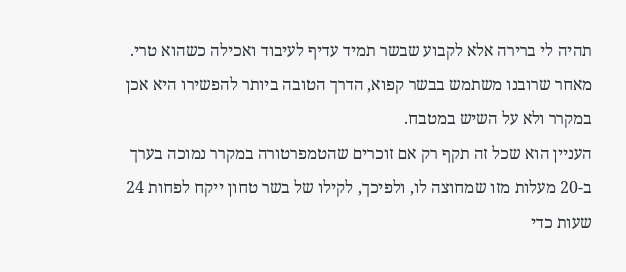תהיה לי ברירה אלא לקבוע שבשר תמיד עדיף לעיבוד ואכילה כשהוא טרי. מאחר שרובנו משתמש בבשר קפוא, הדרך הטובה ביותר להפשירו היא אכן במקרר ולא על השיש במטבח.
העניין הוא שכל זה תקף רק אם זוכרים שהטמפרטורה במקרר נמוכה בערך ב-20 מעלות מזו שמחוצה לו, ולפיכך, לקילו של בשר טחון ייקח לפחות 24 שעות כדי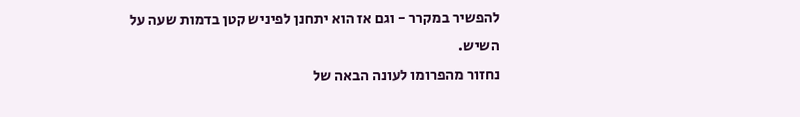להפשיר במקרר - וגם אז הוא יתחנן לפיניש קטן בדמות שעה על השיש.
נחזור מהפרומו לעונה הבאה של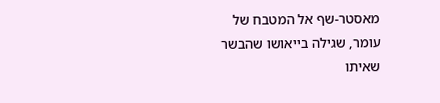מאסטר-שף אל המטבח של עומר, שגילה בייאושו שהבשר שאיתו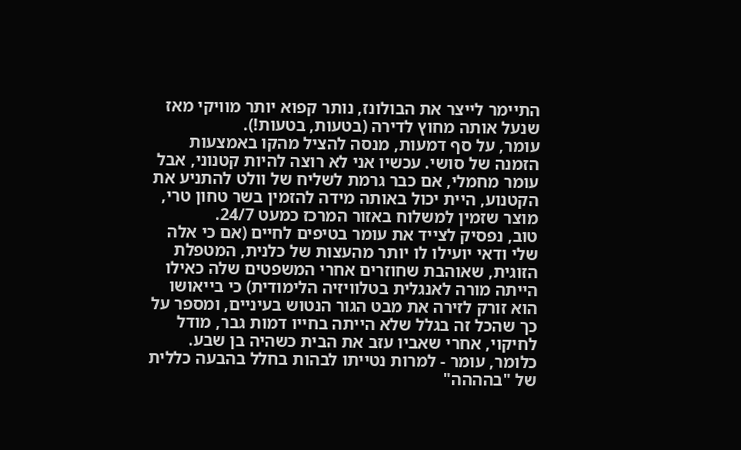התיימר לייצר את הבולונז, נותר קפוא יותר מוויקי מאז שנעל אותה מחוץ לדירה (בטעות, בטעות!).
עומר, על סף דמעות, מנסה להציל מהקו באמצעות הזמנה של סושי. עכשיו אני לא רוצה להיות קטנוני, אבל עומר מחמלי, אם כבר גרמת לשליח של וולט להתניע את הקטנוע, היית יכול באותה מידה להזמין בשר טחון טרי, מוצר שזמין למשלוח באזור המרכז כמעט 24/7.
טוב, נפסיק לצייד את עומר בטיפים לחיים (אם כי אלה שלי ודאי יועילו לו יותר מהעצות של כלנית, המטפלת הזוגית, שאוהבת שחוזרים אחרי המשפטים שלה כאילו הייתה מורה לאנגלית בטלוויזיה הלימודית) כי בייאושו הוא זורק לזירה את מבט הגור הנטוש בעיניים, ומספר על כך שהכל זה בגלל שלא הייתה בחייו דמות גבר, מודל לחיקוי, אחרי שאביו עזב את הבית כשהיה בן שבע.
כלומר, עומר - למרות נטייתו לבהות בחלל בהבעה כללית של "בהההה"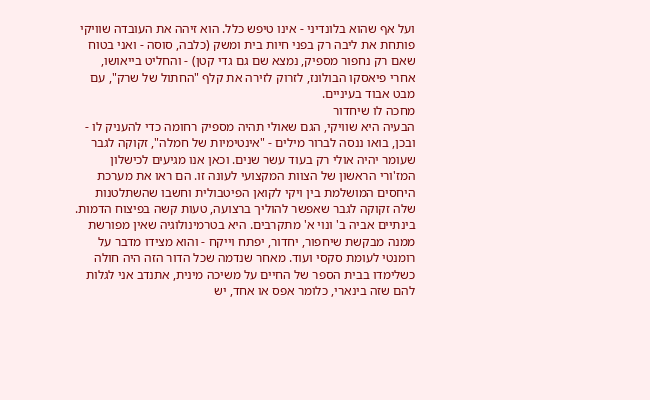ועל אף שהוא בלונדיני - אינו טיפש כלל. הוא זיהה את העובדה שוויקי פותחת את ליבה רק בפני חיות בית ומשק (כלבה, סוסה - ואני בטוח שאם רק נחפור מספיק, נמצא שם גם גדי קטן) - והחליט בייאושו, אחרי פיאסקו הבולונז, לזרוק לזירה את קלף "החתול של שרק", עם מבט אבוד בעיניים.
מחכה לו שיחדור
הבעיה היא שוויקי, הגם שאולי תהיה מספיק רחומה כדי להעניק לו - ובכן, בואו ננסה לברור מילים - "אינטימיות של חמלה", זקוקה לגבר שעומר יהיה אולי רק בעוד עשר שנים. וכאן אנו מגיעים לכישלון המז'ורי הראשון של הצוות המקצועי לעונה זו. הם ראו את מערכת היחסים המושלמת בין ויקי לקואן הפיטבולית וחשבו שהשתלטנות שלה זקוקה לגבר שאפשר להוליך ברצועה, טעות קשה בפיצוח הדמות.
בינתיים אביה ב' ונוי א' מתקרבים. היא בטרמינולוגיה שאין מפורשת ממנה מבקשת שיחפור, יחדור, יפתח וייקח - והוא מצידו מדבר על רומנטי לעומת סקסי ועוד. מאחר שנדמה שכל הדור הזה היה חולה כשלימדו בבית הספר של החיים על משיכה מינית, אתנדב אני לגלות להם שזה בינארי, כלומר אפס או אחד, יש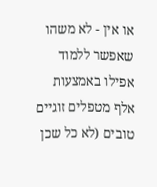או אין - לא משהו שאפשר ללמוד אפילו באמצעות אלף מטפלים זוגיים טובים (לא כל שכן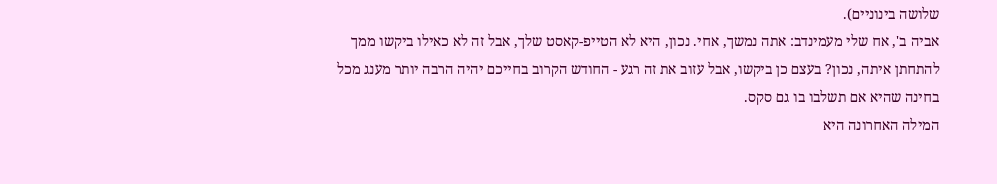שלושה בינוניים).
אביה ב', אח שלי מעמינדב: אתה נמשך, אחי. נכון, היא לא הטייפ-קאסט שלך, אבל זה לא כאילו ביקשו ממך להתחתן איתה, נכון? בעצם כן ביקשו, אבל עזוב את זה רגע - החודש הקרוב בחייכם יהיה הרבה יותר מענג מכל בחינה שהיא אם תשלבו בו גם סקס.
המילה האחרונה היא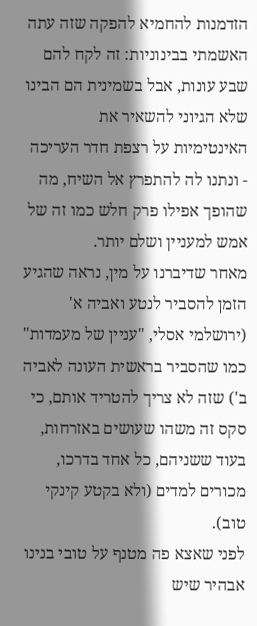הזדמנות להחמיא להפקה שזה עתה האשמתי בבינוניות: זה לקח להם שבע עונות, אבל בשמינית הם הבינו שלא הגיוני להשאיר את האינטימיות על רצפת חדר העריכה - ונתנו לה להתפרץ אל השיח, מה שהופך אפילו פרק חלש כמו זה של אמש למעניין ושלם יותר.
מאחר שדיברנו על מין, נראה שהגיע הזמן להסביר לנטע ואביה א' (ירושלמי אסלי, "עניין של מעמדות" כמו שהסביר בראשית העונה לאביה ב') שזה לא צריך להטריד אותם, כי סקס זה משהו שעושים באזרחות, בעוד ששניהם, כל אחד בדרכו, מכורים למדים (ולא בקטע קינקי טוב).
לפני שאצא פה מטנף על טובי בנינו אבהיר שיש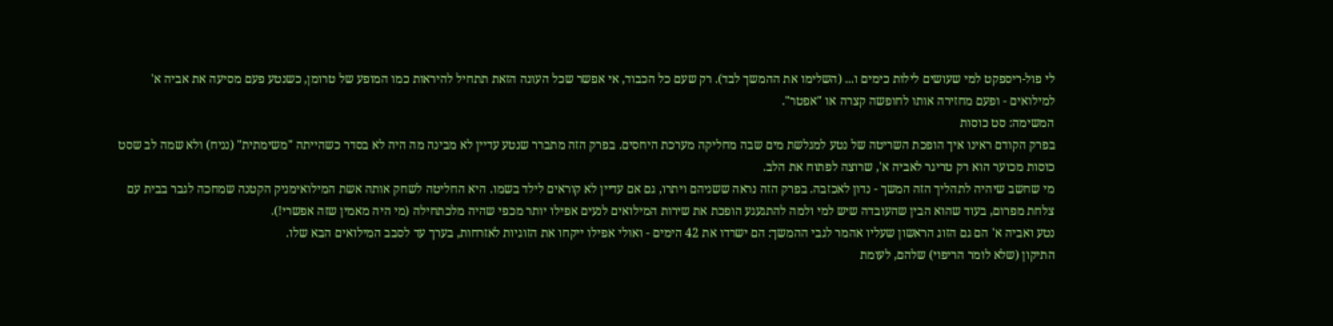לי פול-ריספקט למי שעושים לילות כימים ו... (השלימו את ההמשך לבד). רק שעם כל הכבוד, אי אפשר שכל העונה הזאת תתחיל להיראות כמו המופע של טרומן, כשנטע פעם מסיעה את אביה א' למילואים - ופעם מחזירה אותו לחופשה קצרה או "אפטר".
המשימה: סט כוסות
בפרק הקודם ראינו איך הופכת השריטה של נטע למגלשת מים שבה מחליקה מערכת היחסים. בפרק הזה מתברר שנטע עדיין לא מבינה מה היה לא בסדר כשהייתה "משימתית" (נניח) ולא שמה לב שסט כוסות מכוער הוא רק טריגר לאביה א', שרוצה לפתוח את הלב.
מי שחשב שיהיה לתהליך הזה המשך - נדון לאכזבה. בפרק הזה נראה ששניהם ויתרו, גם אם עדיין לא קוראים לילד בשמו. היא החליטה לשחק אותה אשת המילואימניק הקטנה שמחכה לגבר בבית עם צלחת מפרום, בעוד שהוא הבין שהעובדה שיש למי ולמה להתגעגע הופכת את שירות המילואים לנעים אפילו יותר מכפי שהיה מלכתחילה (מי היה מאמין שזה אפשרי!).
נטע ואביה א' הם גם הזוג הראשון שעליו אהמר לגבי ההמשך: הם ישרדו את 42 הימים - ואולי אפילו ייקחו את הזוגיות לאזרחות, בערך עד לסבב המילואים הבא שלו.
התיקון (שלא לומר הריפוי) שלהם, לעומת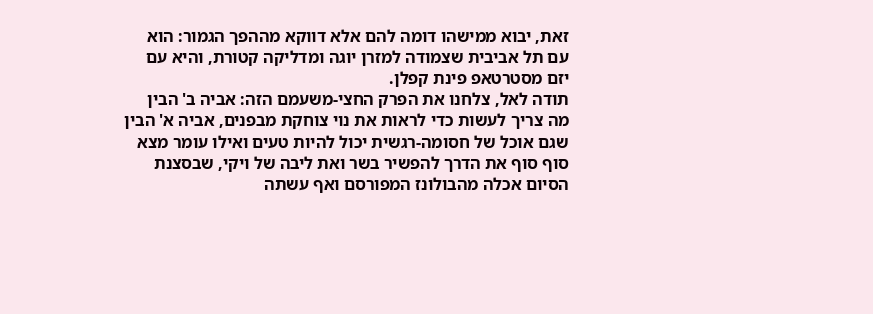זאת, יבוא ממישהו דומה להם אלא דווקא מההפך הגמור: הוא עם תל אביבית שצמודה למזרן יוגה ומדליקה קטורת, והיא עם יזם מסטרטאפ פינת קפלן.
תודה לאל, צלחנו את הפרק החצי-משעמם הזה: אביה ב' הבין מה צריך לעשות כדי לראות את נוי צוחקת מבפנים, אביה א' הבין שגם אוכל של חסומה-רגשית יכול להיות טעים ואילו עומר מצא סוף סוף את הדרך להפשיר בשר ואת ליבה של ויקי, שבסצנת הסיום אכלה מהבולונז המפורסם ואף עשתה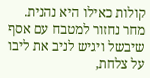קולות כאילו היא נהנית.
מחר נחזור למטבח עם אסף שיבשל ויגיש לניב את ליבו על צלחת,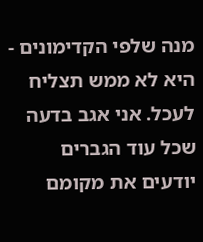מנה שלפי הקדימונים - היא לא ממש תצליח לעכל. אני אגב בדעה שכל עוד הגברים יודעים את מקומם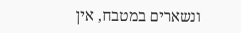ונשארים במטבח, אין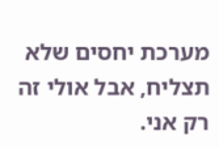מערכת יחסים שלא תצליח, אבל אולי זה רק אני.